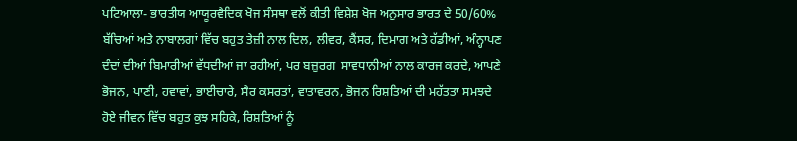ਪਟਿਆਲਾ- ਭਾਰਤੀਯ ਆਯੂਰਵੈਦਿਕ ਖੋਜ ਸੰਸਥਾ ਵਲੋਂ ਕੀਤੀ ਵਿਸ਼ੇਸ਼ ਖੋਜ ਅਨੁਸਾਰ ਭਾਰਤ ਦੇ 50/60% ਬੱਚਿਆਂ ਅਤੇ ਨਾਬਾਲਗਾਂ ਵਿੱਚ ਬਹੁਤ ਤੇਜ਼ੀ ਨਾਲ ਦਿਲ, ਲੀਵਰ, ਕੈਂਸਰ, ਦਿਮਾਗ ਅਤੇ ਹੱਡੀਆਂ, ਅੰਨ੍ਹਾਪਣ ਦੰਦਾਂ ਦੀਆਂ ਬਿਮਾਰੀਆਂ ਵੱਧਦੀਆਂ ਜਾ ਰਹੀਆਂ, ਪਰ ਬਜ਼ੁਰਗ  ਸਾਵਧਾਨੀਆਂ ਨਾਲ ਕਾਰਜ ਕਰਦੇ, ਆਪਣੇ ਭੋਜਨ, ਪਾਣੀ, ਹਵਾਵਾਂ, ਭਾਈਚਾਰੇ, ਸੈਰ ਕਸਰਤਾਂ, ਵਾਤਾਵਰਨ, ਭੋਜਨ ਰਿਸ਼ਤਿਆਂ ਦੀ ਮਹੱਤਤਾ ਸਮਝਦੇ ਹੋਏ ਜੀਵਨ ਵਿੱਚ ਬਹੁਤ ਕੁਝ ਸਹਿਕੇ, ਰਿਸ਼ਤਿਆਂ ਨੂੰ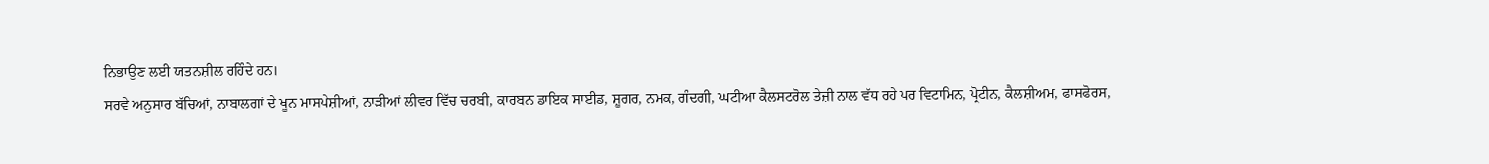ਨਿਭਾਉਣ ਲਈ ਯਤਨਸ਼ੀਲ ਰਹਿੰਦੇ ਹਨ।
ਸਰਵੇ ਅਨੁਸਾਰ ਬੱਚਿਆਂ, ਨਾਬਾਲਗਾਂ ਦੇ ਖੂਨ ਮਾਸਪੇਸ਼ੀਆਂ, ਨਾੜੀਆਂ ਲੀਵਰ ਵਿੱਚ ਚਰਬੀ, ਕਾਰਬਨ ਡਾਇਕ ਸਾਈਡ, ਸ਼ੂਗਰ, ਨਮਕ, ਗੰਦਗੀ, ਘਟੀਆ ਕੈਲਸਟਰੋਲ ਤੇਜ਼ੀ ਨਾਲ ਵੱਧ ਰਹੇ ਪਰ ਵਿਟਾਮਿਨ, ਪ੍ਰੋਟੀਨ, ਕੈਲਸ਼ੀਅਮ, ਫਾਸਫੋਰਸ,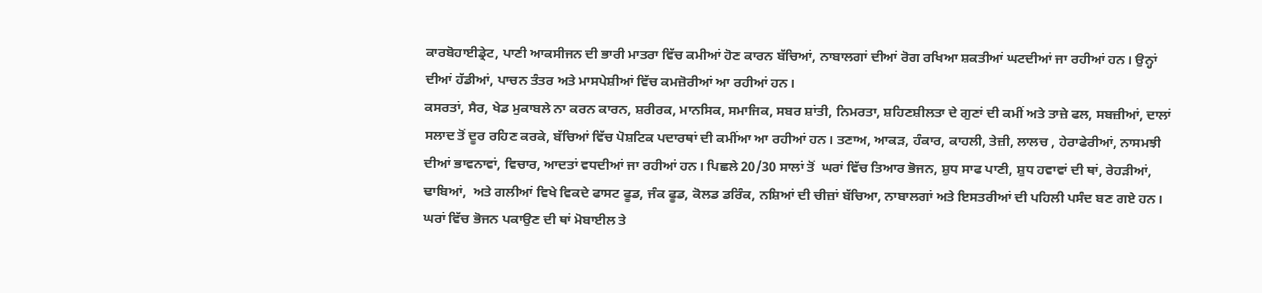ਕਾਰਬੋਹਾਈਡ੍ਰੇਟ, ਪਾਣੀ ਆਕਸੀਜਨ ਦੀ ਭਾਰੀ ਮਾਤਰਾ ਵਿੱਚ ਕਮੀਆਂ ਹੋਣ ਕਾਰਨ ਬੱਚਿਆਂ, ਨਾਬਾਲਗਾਂ ਦੀਆਂ ਰੋਗ ਰਖਿਆ ਸ਼ਕਤੀਆਂ ਘਟਦੀਆਂ ਜਾ ਰਹੀਆਂ ਹਨ। ਉਨ੍ਹਾਂ ਦੀਆਂ ਹੱਡੀਆਂ, ਪਾਚਨ ਤੰਤਰ ਅਤੇ ਮਾਸਪੇਸ਼ੀਆਂ ਵਿੱਚ ਕਮਜ਼ੋਰੀਆਂ ਆ ਰਹੀਆਂ ਹਨ।
ਕਸਰਤਾਂ, ਸੈਰ, ਖੇਡ ਮੁਕਾਬਲੇ ਨਾ ਕਰਨ ਕਾਰਨ, ਸ਼ਰੀਰਕ, ਮਾਨਸਿਕ, ਸਮਾਜਿਕ, ਸਬਰ ਸ਼ਾਂਤੀ, ਨਿਮਰਤਾ, ਸ਼ਹਿਣਸ਼ੀਲਤਾ ਦੇ ਗੁਣਾਂ ਦੀ ਕਮੀਂ ਅਤੇ ਤਾਜ਼ੇ ਫਲ, ਸਬਜ਼ੀਆਂ, ਦਾਲਾਂ ਸਲਾਦ ਤੋਂ ਦੂਰ ਰਹਿਣ ਕਰਕੇ, ਬੱਚਿਆਂ ਵਿੱਚ ਪੋਸ਼ਟਿਕ ਪਦਾਰਥਾਂ ਦੀ ਕਮੀਂਆ ਆ ਰਹੀਆਂ ਹਨ। ਤਣਾਅ, ਆਕੜ, ਹੰਕਾਰ, ਕਾਹਲੀ, ਤੇਜ਼ੀ, ਲਾਲਚ , ਹੇਰਾਫੇਰੀਆਂ, ਨਾਸਮਝੀ ਦੀਆਂ ਭਾਵਨਾਵਾਂ, ਵਿਚਾਰ, ਆਦਤਾਂ ਵਧਦੀਆਂ ਜਾ ਰਹੀਆਂ ਹਨ। ਪਿਛਲੇ 20/30 ਸਾਲਾਂ ਤੋਂ  ਘਰਾਂ ਵਿੱਚ ਤਿਆਰ ਭੋਜਨ, ਸ਼ੁਧ ਸਾਫ ਪਾਣੀ, ਸ਼ੁਧ ਹਵਾਵਾਂ ਦੀ ਥਾਂ, ਰੇਹੜੀਆਂ, ਢਾਬਿਆਂ,  ਅਤੇ ਗਲੀਆਂ ਵਿਖੇ ਵਿਕਦੇ ਫਾਸਟ ਫੂਡ, ਜੰਕ ਫੂਡ, ਕੋਲਡ ਡਰਿੰਕ, ਨਸ਼ਿਆਂ ਦੀ ਚੀਜ਼ਾਂ ਬੱਚਿਆ, ਨਾਬਾਲਗਾਂ ਅਤੇ ਇਸਤਰੀਆਂ ਦੀ ਪਹਿਲੀ ਪਸੰਦ ਬਣ ਗਏ ਹਨ। ਘਰਾਂ ਵਿੱਚ ਭੋਜਨ ਪਕਾਉਣ ਦੀ ਥਾਂ ਮੋਬਾਈਲ ਤੇ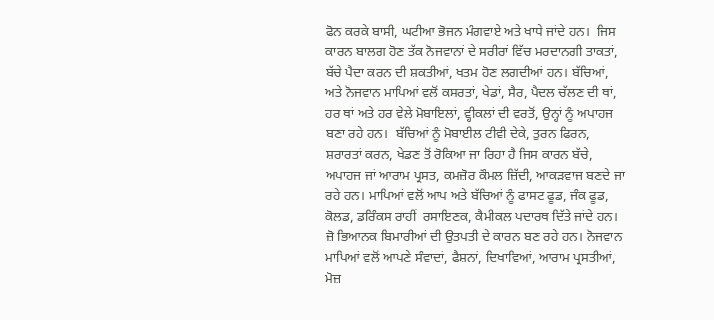ਫੋਨ ਕਰਕੇ ਬਾਸੀ, ਘਟੀਆ ਭੋਜਨ ਮੰਗਵਾਏ ਅਤੇ ਖਾਧੇ ਜਾਂਦੇ ਹਨ।  ਜਿਸ ਕਾਰਨ ਬਾਲਗ ਹੋਣ ਤੱਕ ਨੋਜਵਾਨਾਂ ਦੇ ਸਰੀਰਾਂ ਵਿੱਚ ਮਰਦਾਨਗੀ ਤਾਕਤਾਂ, ਬੱਚੇ ਪੈਦਾ ਕਰਨ ਦੀ ਸ਼ਕਤੀਆਂ, ਖਤਮ ਹੋਣ ਲਗਦੀਆਂ ਹਨ। ਬੱਚਿਆਂ, ਅਤੇ ਨੋਜਵਾਨ ਮਾਪਿਆਂ ਵਲੋਂ ਕਸਰਤਾਂ, ਖੇਡਾਂ, ਸੈਰ, ਪੈਦਲ ਚੱਲਣ ਦੀ ਥਾਂ, ਹਰ ਥਾਂ ਅਤੇ ਹਰ ਵੇਲੇ ਮੋਬਾਇਲਾਂ, ਵ੍ਹੀਕਲਾਂ ਦੀ ਵਰਤੋਂ, ਉਨ੍ਹਾਂ ਨੂੰ ਅਪਾਹਜ ਬਣਾ ਰਹੇ ਹਨ।  ਬੱਚਿਆਂ ਨੂੰ ਮੋਬਾਈਲ ਟੀਵੀ ਦੇਕੇ, ਤੁਰਨ ਫਿਰਨ, ਸ਼ਰਾਰਤਾਂ ਕਰਨ, ਖੇਡਣ ਤੋਂ ਰੋਕਿਆ ਜਾ ਰਿਹਾ ਹੈ ਜਿਸ ਕਾਰਨ ਬੱਚੇ, ਅਪਾਹਜ ਜਾਂ ਆਰਾਮ ਪ੍ਰਸਤ, ਕਮਜ਼ੋਰ ਕੌਮਲ ਜ਼ਿੱਦੀ, ਆਕੜਵਾਜ ਬਣਦੇ ਜਾ ਰਹੇ ਹਨ। ਮਾਪਿਆਂ ਵਲੋਂ ਆਪ ਅਤੇ ਬੱਚਿਆਂ ਨੂੰ ਫਾਸਟ ਫੂਡ, ਜੰਕ ਫੂਡ, ਕੋਲਡ, ਡਰਿੰਕਸ ਰਾਹੀਂ  ਰਸਾਇਣਕ, ਕੈਮੀਕਲ ਪਦਾਰਥ ਦਿੱਤੇ ਜਾਂਦੇ ਹਨ। ਜ਼ੋ ਭਿਆਨਕ ਬਿਮਾਰੀਆਂ ਦੀ ਉਤਪਤੀ ਦੇ ਕਾਰਨ ਬਣ ਰਹੇ ਹਨ। ਨੋਜਵਾਨ ਮਾਪਿਆਂ ਵਲੋਂ ਆਪਣੇ ਸੰਵਾਦਾਂ, ਫੈਸ਼ਨਾਂ, ਦਿਖਾਵਿਆਂ, ਆਰਾਮ ਪ੍ਰਸਤੀਆਂ, ਮੋਜ਼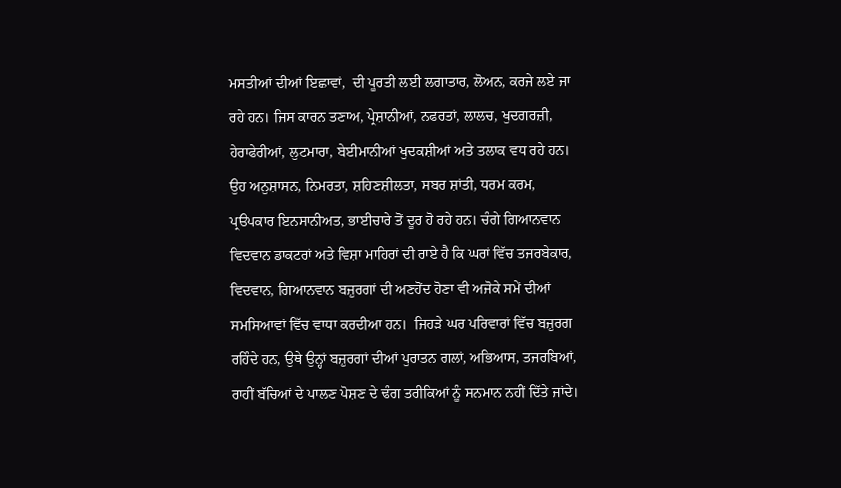ਮਸਤੀਆਂ ਦੀਆਂ ਇਛਾਵਾਂ,  ਦੀ ਪੂਰਤੀ ਲਈ ਲਗਾਤਾਰ, ਲੋਅਨ, ਕਰਜੇ ਲਏ ਜਾ ਰਹੇ ਹਨ। ਜਿਸ ਕਾਰਨ ਤਣਾਅ, ਪ੍ਰੇਸ਼ਾਨੀਆਂ, ਨਫਰਤਾਂ, ਲਾਲਚ, ਖੁਦਗਰਜ਼ੀ, ਹੇਰਾਫੇਰੀਆਂ, ਲੁਟਮਾਰਾ, ਬੇਈਮਾਨੀਆਂ ਖੁਦਕਸ਼ੀਆਂ ਅਤੇ ਤਲਾਕ ਵਧ ਰਹੇ ਹਨ।
ਉਹ ਅਨੁਸ਼ਾਸਨ, ਨਿਮਰਤਾ, ਸ਼ਹਿਣਸ਼ੀਲਤਾ, ਸਬਰ ਸ਼ਾਂਤੀ, ਧਰਮ ਕਰਮ, ਪ੍ਰੳਪਕਾਰ ਇਨਸਾਨੀਅਤ, ਭਾਈਚਾਰੇ ਤੋਂ ਦੂਰ ਹੋ ਰਹੇ ਹਨ। ਚੰਗੇ ਗਿਆਨਵਾਨ ਵਿਦਵਾਨ ਡਾਕਟਰਾਂ ਅਤੇ ਵਿਸ਼ਾ ਮਾਹਿਰਾਂ ਦੀ ਰਾਏ ਹੈ ਕਿ ਘਰਾਂ ਵਿੱਚ ਤਜਰਬੇਕਾਰ, ਵਿਦਵਾਨ, ਗਿਆਨਵਾਨ ਬਜ਼ੁਰਗਾਂ ਦੀ ਅਣਹੋਂਦ ਹੋਣਾ ਵੀ ਅਜੋਕੇ ਸਮੇਂ ਦੀਆਂ ਸਮਸਿਆਵਾਂ ਵਿੱਚ ਵਾਧਾ ਕਰਦੀਆ ਹਨ।  ਜਿਹੜੇ ਘਰ ਪਰਿਵਾਰਾਂ ਵਿੱਚ ਬਜ਼ੁਰਗ ਰਹਿੰਦੇ ਹਨ, ਉਥੇ ਉਨ੍ਹਾਂ ਬਜ਼ੁਰਗਾਂ ਦੀਆਂ ਪੁਰਾਤਨ ਗਲਾਂ, ਅਭਿਆਸ, ਤਜਰਬਿਆਂ, ਰਾਹੀਂ ਬੱਚਿਆਂ ਦੇ ਪਾਲਣ ਪੋਸ਼ਣ ਦੇ ਢੰਗ ਤਰੀਕਿਆਂ ਨੂੰ ਸਨਮਾਨ ਨਹੀਂ ਦਿੱਤੇ ਜਾਂਦੇ।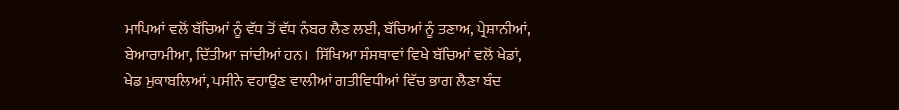ਮਾਪਿਆਂ ਵਲੋਂ ਬੱਚਿਆਂ ਨੂੰ ਵੱਧ ਤੋਂ ਵੱਧ ਨੰਬਰ ਲੈਣ ਲਈ, ਬੱਚਿਆਂ ਨੂੰ ਤਣਾਅ, ਪ੍ਰੇਸ਼ਾਨੀਆਂ, ਬੇਆਰਾਮੀਆ, ਦਿੱਤੀਆ ਜਾਂਦੀਆਂ ਹਨ।  ਸਿੱਖਿਆ ਸੰਸਥਾਵਾਂ ਵਿਖੇ ਬੱਚਿਆਂ ਵਲੋਂ ਖੇਡਾਂ, ਖੇਡ ਮੁਕਾਬਲਿਆਂ, ਪਸੀਨੇ ਵਹਾਉਣ ਵਾਲੀਆਂ ਗਤੀਵਿਧੀਆਂ ਵਿੱਚ ਭਾਗ ਲੈਣਾ ਬੰਦ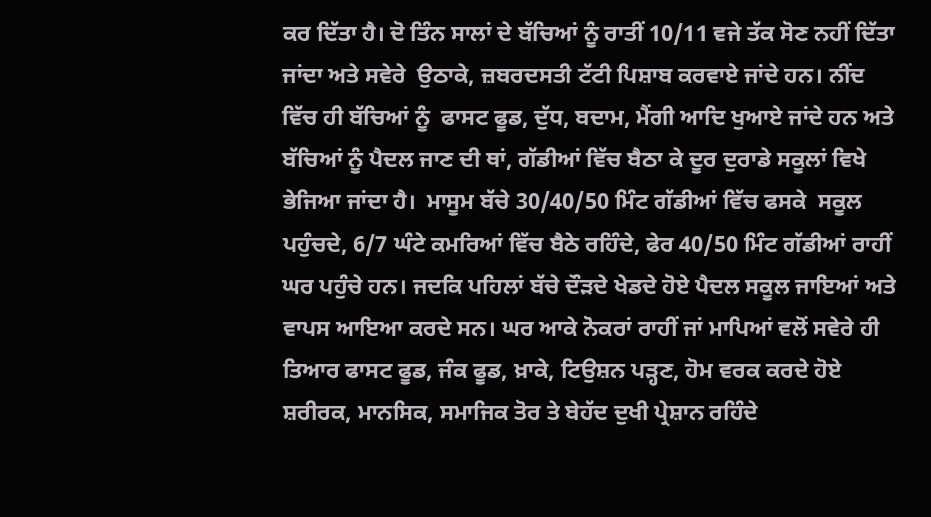ਕਰ ਦਿੱਤਾ ਹੈ। ਦੋ ਤਿੰਨ ਸਾਲਾਂ ਦੇ ਬੱਚਿਆਂ ਨੂੰ ਰਾਤੀਂ 10/11 ਵਜੇ ਤੱਕ ਸੋਣ ਨਹੀਂ ਦਿੱਤਾ ਜਾਂਦਾ ਅਤੇ ਸਵੇਰੇ  ਉਠਾਕੇ, ਜ਼ਬਰਦਸਤੀ ਟੱਟੀ ਪਿਸ਼ਾਬ ਕਰਵਾਏ ਜਾਂਦੇ ਹਨ। ਨੀਂਦ ਵਿੱਚ ਹੀ ਬੱਚਿਆਂ ਨੂੰ  ਫਾਸਟ ਫੂਡ, ਦੁੱਧ, ਬਦਾਮ, ਮੈਂਗੀ ਆਦਿ ਖੁਆਏ ਜਾਂਦੇ ਹਨ ਅਤੇ ਬੱਚਿਆਂ ਨੂੰ ਪੈਦਲ ਜਾਣ ਦੀ ਥਾਂ, ਗੱਡੀਆਂ ਵਿੱਚ ਬੈਠਾ ਕੇ ਦੂਰ ਦੁਰਾਡੇ ਸਕੂਲਾਂ ਵਿਖੇ ਭੇਜਿਆ ਜਾਂਦਾ ਹੈ।  ਮਾਸੂਮ ਬੱਚੇ 30/40/50 ਮਿੰਟ ਗੱਡੀਆਂ ਵਿੱਚ ਫਸਕੇ  ਸਕੂਲ ਪਹੁੰਚਦੇ, 6/7 ਘੰਟੇ ਕਮਰਿਆਂ ਵਿੱਚ ਬੈਠੇ ਰਹਿੰਦੇ, ਫੇਰ 40/50 ਮਿੰਟ ਗੱਡੀਆਂ ਰਾਹੀਂ ਘਰ ਪਹੁੰਚੇ ਹਨ। ਜਦਕਿ ਪਹਿਲਾਂ ਬੱਚੇ ਦੌੜਦੇ ਖੇਡਦੇ ਹੋਏ ਪੈਦਲ ਸਕੂਲ ਜਾਇਆਂ ਅਤੇ ਵਾਪਸ ਆਇਆ ਕਰਦੇ ਸਨ। ਘਰ ਆਕੇ ਨੋਕਰਾਂ ਰਾਹੀਂ ਜਾਂ ਮਾਪਿਆਂ ਵਲੋਂ ਸਵੇਰੇ ਹੀ ਤਿਆਰ ਫਾਸਟ ਫੂਡ, ਜੰਕ ਫੂਡ, ਖ਼ਾਕੇ, ਟਿਉਸ਼ਨ ਪੜ੍ਹਣ, ਹੋਮ ਵਰਕ ਕਰਦੇ ਹੋਏ ਸ਼ਰੀਰਕ, ਮਾਨਸਿਕ, ਸਮਾਜਿਕ ਤੋਰ ਤੇ ਬੇਹੱਦ ਦੁਖੀ ਪ੍ਰੇਸ਼ਾਨ ਰਹਿੰਦੇ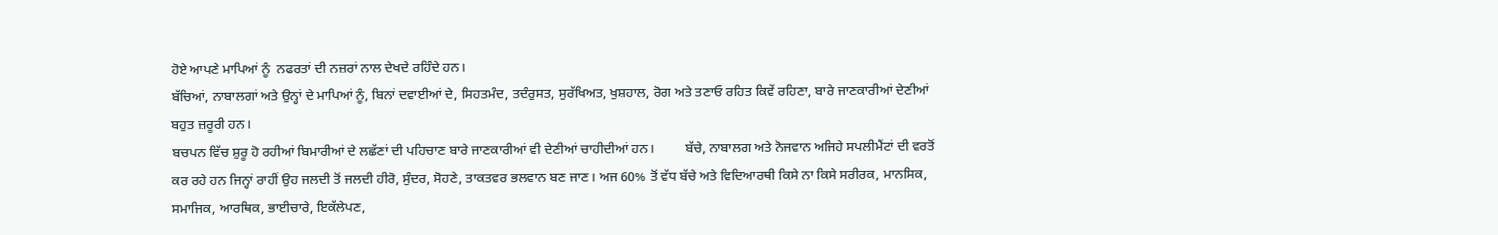ਹੋਏ ਆਪਣੇ ਮਾਪਿਆਂ ਨੂੰ  ਨਫਰਤਾਂ ਦੀ ਨਜ਼ਰਾਂ ਨਾਲ ਦੇਖਦੇ ਰਹਿੰਦੇ ਹਨ।
ਬੱਚਿਆਂ, ਨਾਬਾਲਗਾਂ ਅਤੇ ਉਨ੍ਹਾਂ ਦੇ ਮਾਪਿਆਂ ਨੂੰ, ਬਿਨਾਂ ਦਵਾਈਆਂ ਦੇ, ਸਿਹਤਮੰਦ, ਤਦੰਰੁਸਤ, ਸੁਰੱਖਿਅਤ, ਖੁਸ਼ਹਾਲ, ਰੋਗ ਅਤੇ ਤਣਾਓ ਰਹਿਤ ਕਿਵੇਂ ਰਹਿਣਾ, ਬਾਰੇ ਜਾਣਕਾਰੀਆਂ ਦੇਣੀਆਂ ਬਹੁਤ ਜ਼ਰੂਰੀ ਹਨ।
ਬਚਪਨ ਵਿੱਚ ਸ਼ੁਰੂ ਹੋ ਰਹੀਆਂ ਬਿਮਾਰੀਆਂ ਦੇ ਲਛੱਣਾਂ ਦੀ ਪਹਿਚਾਣ ਬਾਰੇ ਜਾਣਕਾਰੀਆਂ ਵੀ ਦੇਣੀਆਂ ਚਾਹੀਦੀਆਂ ਹਨ।         ਬੱਚੇ, ਨਾਬਾਲਗ ਅਤੇ ਨੋਜਵਾਨ ਅਜਿਹੇ ਸਪਲੀਮੈਂਟਾਂ ਦੀ ਵਰਤੋਂ ਕਰ ਰਹੇ ਹਨ ਜਿਨ੍ਹਾਂ ਰਾਹੀਂ ਉਹ ਜਲਦੀ ਤੋਂ ਜਲਦੀ ਹੀਰੋ, ਸੁੰਦਰ, ਸੋਹਣੇ, ਤਾਕਤਵਰ ਭਲਵਾਨ ਬਣ ਜਾਣ। ਅਜ 60% ਤੋਂ ਵੱਧ ਬੱਚੇ ਅਤੇ ਵਿਦਿਆਰਥੀ ਕਿਸੇ ਨਾ ਕਿਸੇ ਸਰੀਰਕ, ਮਾਨਸਿਕ, ਸਮਾਜਿਕ, ਆਰਥਿਕ, ਭਾਈਚਾਰੇ, ਇਕੱਲੇਪਣ,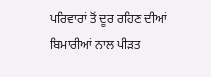ਪਰਿਵਾਰਾਂ ਤੋਂ ਦੂਰ ਰਹਿਣ ਦੀਆਂ ਬਿਮਾਰੀਆਂ ਨਾਲ ਪੀੜਤ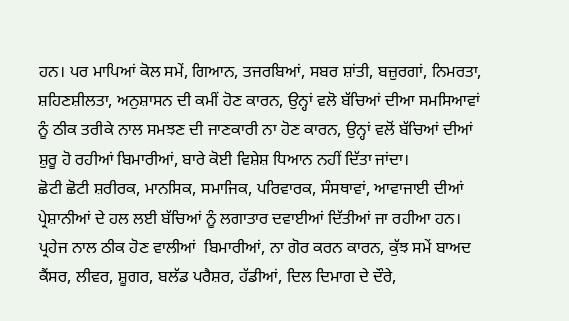ਹਨ। ਪਰ ਮਾਪਿਆਂ ਕੋਲ ਸਮੇਂ, ਗਿਆਨ, ਤਜਰਬਿਆਂ, ਸਬਰ ਸ਼ਾਂਤੀ, ਬਜ਼ੁਰਗਾਂ, ਨਿਮਰਤਾ, ਸ਼ਹਿਣਸ਼ੀਲਤਾ, ਅਨੁਸ਼ਾਸਨ ਦੀ ਕਮੀਂ ਹੋਣ ਕਾਰਨ, ਉਨ੍ਹਾਂ ਵਲੋ ਬੱਚਿਆਂ ਦੀਆ ਸਮਸਿਆਵਾਂ ਨੂੰ ਠੀਕ ਤਰੀਕੇ ਨਾਲ ਸਮਝਣ ਦੀ ਜਾਣਕਾਰੀ ਨਾ ਹੋਣ ਕਾਰਨ, ਉਨ੍ਹਾਂ ਵਲੋਂ ਬੱਚਿਆਂ ਦੀਆਂ ਸ਼ੁਰੂ ਹੋ ਰਹੀਆਂ ਬਿਮਾਰੀਆਂ, ਬਾਰੇ ਕੋਈ ਵਿਸ਼ੇਸ਼ ਧਿਆਨ ਨਹੀਂ ਦਿੱਤਾ ਜਾਂਦਾ।
ਛੋਟੀ ਛੋਟੀ ਸ਼ਰੀਰਕ, ਮਾਨਸਿਕ, ਸਮਾਜਿਕ, ਪਰਿਵਾਰਕ, ਸੰਸਥਾਵਾਂ, ਆਵਾਜਾਈ ਦੀਆਂ ਪ੍ਰੇਸ਼ਾਨੀਆਂ ਦੇ ਹਲ ਲਈ ਬੱਚਿਆਂ ਨੂੰ ਲਗਾਤਾਰ ਦਵਾਈਆਂ ਦਿੱਤੀਆਂ ਜਾ ਰਹੀਆ ਹਨ।  ਪ੍ਰਹੇਜ ਨਾਲ ਠੀਕ ਹੋਣ ਵਾਲੀਆਂ  ਬਿਮਾਰੀਆਂ, ਨਾ ਗੋਰ ਕਰਨ ਕਾਰਨ, ਕੁੱਝ ਸਮੇਂ ਬਾਅਦ ਕੈਂਸਰ, ਲੀਵਰ, ਸ਼ੂਗਰ, ਬਲੱਡ ਪਰੈਸ਼ਰ, ਹੱਡੀਆਂ, ਦਿਲ ਦਿਮਾਗ ਦੇ ਦੌਰੇ,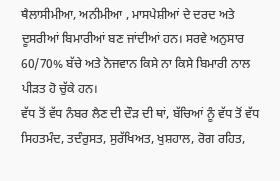ਥੈਲਾਸੀਮੀਆ, ਅਨੀਮੀਆ , ਮਾਸਪੇਸ਼ੀਆਂ ਦੇ ਦਰਦ ਅਤੇ ਦੂਸਰੀਆਂ ਬਿਮਾਰੀਆਂ ਬਣ ਜਾਂਦੀਆਂ ਹਨ। ਸਰਵੇ ਅਨੁਸਾਰ 60/70% ਬੱਚੇ ਅਤੇ ਨੋਜਵਾਨ ਕਿਸੇ ਨਾ ਕਿਸੇ ਬਿਮਾਰੀ ਨਾਲ ਪੀੜਤ ਹੋ ਚੁੱਕੇ ਹਨ।
ਵੱਧ ਤੋਂ ਵੱਧ ਨੰਬਰ ਲੈਣ ਦੀ ਦੌੜ ਦੀ ਥਾਂ, ਬੱਚਿਆਂ ਨੂੰ ਵੱਧ ਤੋਂ ਵੱਧ ਸਿਹਤਮੰਦ, ਤਦੰਰੁਸਤ, ਸੁਰੱਖਿਅਤ, ਖੁਸ਼ਹਾਲ, ਰੋਗ ਰਹਿਤ,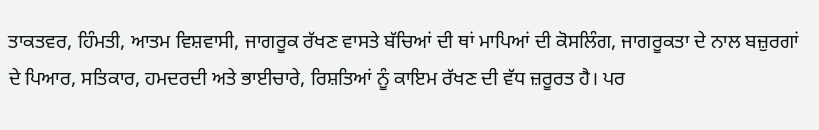ਤਾਕਤਵਰ, ਹਿੰਮਤੀ, ਆਤਮ ਵਿਸ਼ਵਾਸੀ, ਜਾਗਰੂਕ ਰੱਖਣ ਵਾਸਤੇ ਬੱਚਿਆਂ ਦੀ ਥਾਂ ਮਾਪਿਆਂ ਦੀ ਕੋਸਲਿੰਗ, ਜਾਗਰੂਕਤਾ ਦੇ ਨਾਲ ਬਜ਼ੁਰਗਾਂ ਦੇ ਪਿਆਰ, ਸਤਿਕਾਰ, ਹਮਦਰਦੀ ਅਤੇ ਭਾਈਚਾਰੇ, ਰਿਸ਼ਤਿਆਂ ਨੂੰ ਕਾਇਮ ਰੱਖਣ ਦੀ ਵੱਧ ਜ਼ਰੂਰਤ ਹੈ। ਪਰ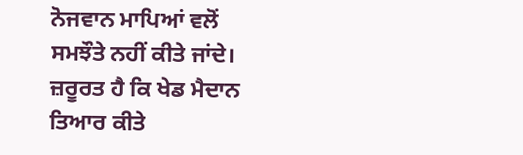ਨੋਜਵਾਨ ਮਾਪਿਆਂ ਵਲੋਂ ਸਮਝੌਤੇ ਨਹੀਂ ਕੀਤੇ ਜਾਂਦੇ।
ਜ਼ਰੂਰਤ ਹੈ ਕਿ ਖੇਡ ਮੈਦਾਨ ਤਿਆਰ ਕੀਤੇ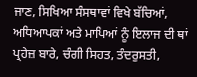ਜਾਣ, ਸਿਖਿਆ ਸੰਸਥਾਵਾਂ ਵਿਖੇ ਬੱਚਿਆਂ, ਅਧਿਆਪਕਾਂ ਅਤੇ ਮਾਪਿਆਂ ਨੂੰ ਇਲਾਜ ਦੀ ਥਾਂ ਪ੍ਰਹੇਜ਼ ਬਾਰੇ, ਚੰਗੀ ਸਿਹਤ, ਤੰਦਰੁਸਤੀ,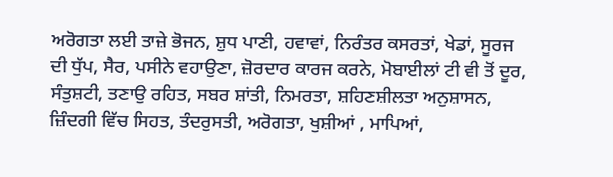ਅਰੋਗਤਾ ਲਈ ਤਾਜ਼ੇ ਭੋਜਨ, ਸ਼ੁਧ ਪਾਣੀ, ਹਵਾਵਾਂ, ਨਿਰੰਤਰ ਕਸਰਤਾਂ, ਖੇਡਾਂ, ਸੂਰਜ ਦੀ ਧੁੱਪ, ਸੈਰ, ਪਸੀਨੇ ਵਹਾਉਣਾ, ਜ਼ੋਰਦਾਰ ਕਾਰਜ ਕਰਨੇ, ਮੋਬਾਈਲਾਂ ਟੀ ਵੀ ਤੋਂ ਦੂਰ, ਸੰਤੁਸ਼ਟੀ, ਤਣਾਉ ਰਹਿਤ, ਸਬਰ ਸ਼ਾਂਤੀ, ਨਿਮਰਤਾ, ਸ਼ਹਿਣਸ਼ੀਲਤਾ ਅਨੁਸ਼ਾਸਨ, ਜ਼ਿੰਦਗੀ ਵਿੱਚ ਸਿਹਤ, ਤੰਦਰੁਸਤੀ, ਅਰੋਗਤਾ, ਖੁਸ਼ੀਆਂ , ਮਾਪਿਆਂ,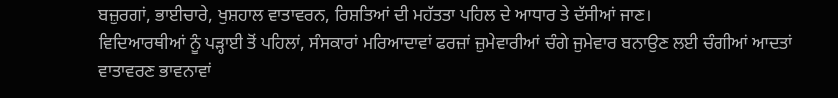ਬਜ਼ੁਰਗਾਂ, ਭਾਈਚਾਰੇ, ਖੁਸ਼ਹਾਲ ਵਾਤਾਵਰਨ, ਰਿਸ਼ਤਿਆਂ ਦੀ ਮਹੱਤਤਾ ਪਹਿਲ ਦੇ ਆਧਾਰ ਤੇ ਦੱਸੀਆਂ ਜਾਣ।
ਵਿਦਿਆਰਥੀਆਂ ਨੂੰ ਪੜ੍ਹਾਈ ਤੋਂ ਪਹਿਲਾਂ, ਸੰਸਕਾਰਾਂ ਮਰਿਆਦਾਵਾਂ ਫਰਜ਼ਾਂ ਜ਼ੁਮੇਵਾਰੀਆਂ ਚੰਗੇ ਜੁਮੇਵਾਰ ਬਨਾਉਣ ਲਈ ਚੰਗੀਆਂ ਆਦਤਾਂ ਵਾਤਾਵਰਣ ਭਾਵਨਾਵਾਂ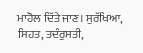ਮਾਹੋਲ ਦਿੱਤੇ ਜਾਣ। ਸੁਰੱਖਿਆ, ਸਿਹਤ, ਤਦੰਰੁਸਤੀ,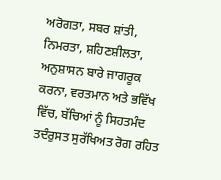ਅਰੋਗਤਾ, ਸਬਰ ਸ਼ਾਂਤੀ, ਨਿਮਰਤਾ, ਸ਼ਹਿਣਸ਼ੀਲਤਾ, ਅਨੁਸ਼ਾਸਨ ਬਾਰੇ ਜਾਗਰੂਕ ਕਰਨਾ, ਵਰਤਮਾਨ ਅਤੇ ਭਵਿੱਖ ਵਿੱਚ, ਬੱਚਿਆਂ ਨੂੰ ਸਿਹਤਮੰਦ ਤਦੰਰੁਸਤ ਸੁਰੱਖਿਅਤ ਰੋਗ ਰਹਿਤ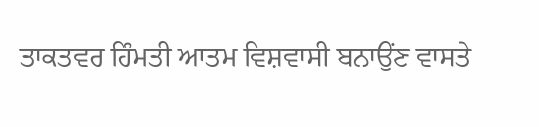ਤਾਕਤਵਰ ਹਿੰਮਤੀ ਆਤਮ ਵਿਸ਼ਵਾਸੀ ਬਨਾਉਂਣ ਵਾਸਤੇ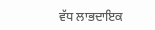ਵੱਧ ਲਾਭਦਾਇਕ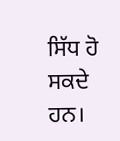ਸਿੱਧ ਹੋ ਸਕਦੇ ਹਨ।